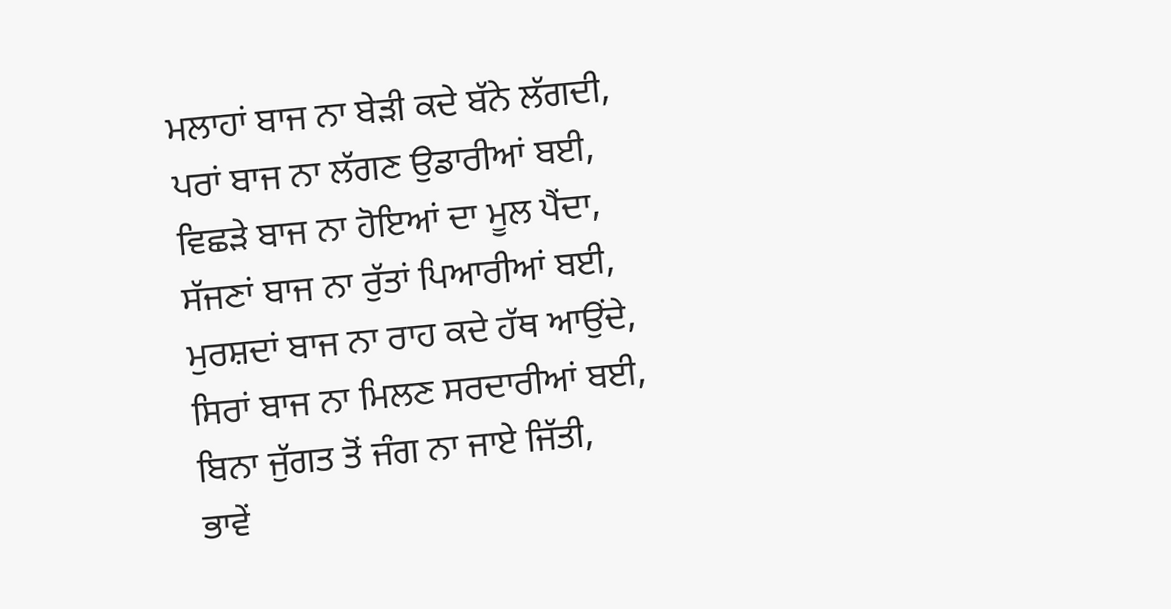ਮਲਾਹਾਂ ਬਾਜ ਨਾ ਬੇੜੀ ਕਦੇ ਬੱਨੇ ਲੱਗਦੀ,
ਪਰਾਂ ਬਾਜ ਨਾ ਲੱਗਣ ਉਡਾਰੀਆਂ ਬਈ,
ਵਿਛੜੇ ਬਾਜ ਨਾ ਹੋਇਆਂ ਦਾ ਮੂਲ ਪੈਂਦਾ,
ਸੱਜਣਾਂ ਬਾਜ ਨਾ ਰੁੱਤਾਂ ਪਿਆਰੀਆਂ ਬਈ,
ਮੁਰਸ਼ਦਾਂ ਬਾਜ ਨਾ ਰਾਹ ਕਦੇ ਹੱਥ ਆਉਂਦੇ,
ਸਿਰਾਂ ਬਾਜ ਨਾ ਮਿਲਣ ਸਰਦਾਰੀਆਂ ਬਈ,
ਬਿਨਾ ਜੁੱਗਤ ਤੋਂ ਜੰਗ ਨਾ ਜਾਏ ਜਿੱਤੀ,
ਭਾਵੇਂ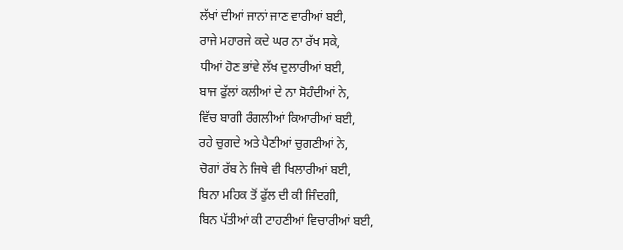ਲੱਖਾਂ ਦੀਆਂ ਜਾਨਾਂ ਜਾਣ ਵਾਰੀਆਂ ਬਈ,
ਰਾਜੇ ਮਹਾਰਜੇ ਕਦੇ ਘਰ ਨਾ ਰੱਖ ਸਕੇ,
ਧੀਆਂ ਹੋਣ ਭਾਂਵੇ ਲੱਖ ਦੁਲਾਰੀਆਂ ਬਈ,
ਬਾਜ ਫੁੱਲਾਂ ਕਲੀਆਂ ਦੇ ਨਾ ਸੋਹੰਦੀਆਂ ਨੇ,
ਵਿੱਚ ਬਾਗੀ ਰੰਗਲੀਆਂ ਕਿਆਰੀਆਂ ਬਈ,
ਰਹੇ ਚੁਗਦੇ ਅਤੇ ਪੈਣੀਆਂ ਚੁਗਣੀਆਂ ਨੇ,
ਚੋਗਾਂ ਰੱਬ ਨੇ ਜਿਥੇ ਵੀ ਖਿਲਾਰੀਆਂ ਬਈ,
ਬਿਨਾ ਮਹਿਕ ਤੋਂ ਫੁੱਲ ਦੀ ਕੀ ਜਿੰਦਗੀ,
ਬਿਨ ਪੱਤੀਆਂ ਕੀ ਟਾਹਣੀਆਂ ਵਿਚਾਰੀਆਂ ਬਈ,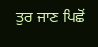ਤੁਰ ਜਾਣ ਪਿਛੋਂ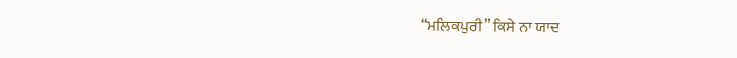“ਮਲਿਕਪੁਰੀ” ਕਿਸੇ ਨਾ ਯਾਦ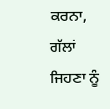ਕਰਨਾ,
ਗੱਲਾਂ ਜਿਹਣਾ ਨੂੰ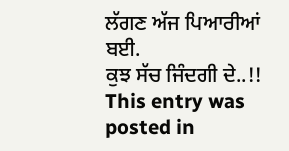ਲੱਗਣ ਅੱਜ ਪਿਆਰੀਆਂ ਬਈ.
ਕੁਝ ਸੱਚ ਜਿੰਦਗੀ ਦੇ..!!
This entry was posted in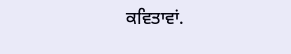ਕਵਿਤਾਵਾਂ.